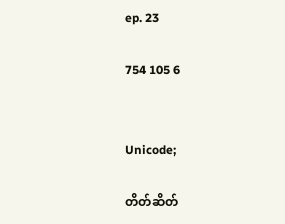ep. 23

754 105 6


Unicode;

တိတ်ဆိတ်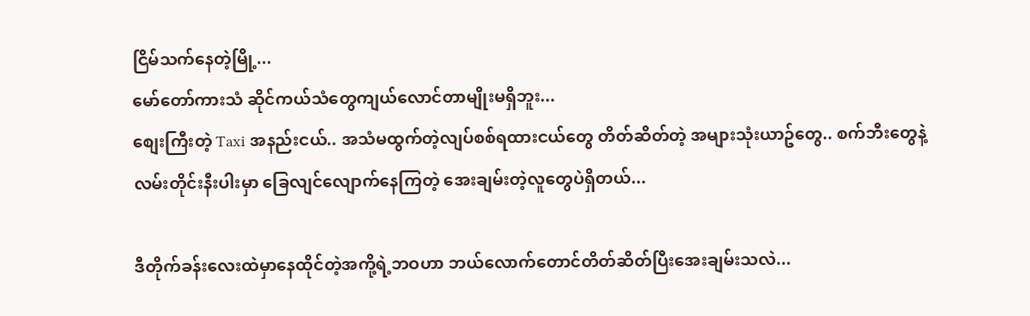ငြိမ်သက်နေတဲ့မြို့...
မော်တော်ကားသံ ဆိုင်ကယ်သံတွေကျယ်လောင်တာမျိုးမရှိဘူး...
စျေးကြီးတဲ့ Taxi အနည်းငယ်.. အသံမထွက်တဲ့လျပ်စစ်ရထားငယ်တွေ တိတ်ဆိတ်တဲ့ အများသုံးယာဥ်တွေ.. စက်ဘီးတွေနဲ့ လမ်းတိုင်းနီးပါးမှာ ခြေလျင်လျောက်နေကြတဲ့ အေးချမ်းတဲ့လူတွေပဲရှိတယ်...

ဒီတိုက်ခန်းလေးထဲမှာနေထိုင်တဲ့အကို့ရဲ့ဘဝဟာ ဘယ်လောက်တောင်တိတ်ဆိတ်ပြီးအေးချမ်းသလဲ...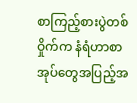စာကြည့်စားပွဲတစ်ဝှိုက်က နံရံဟာစာအုပ်တွေအပြည့်အ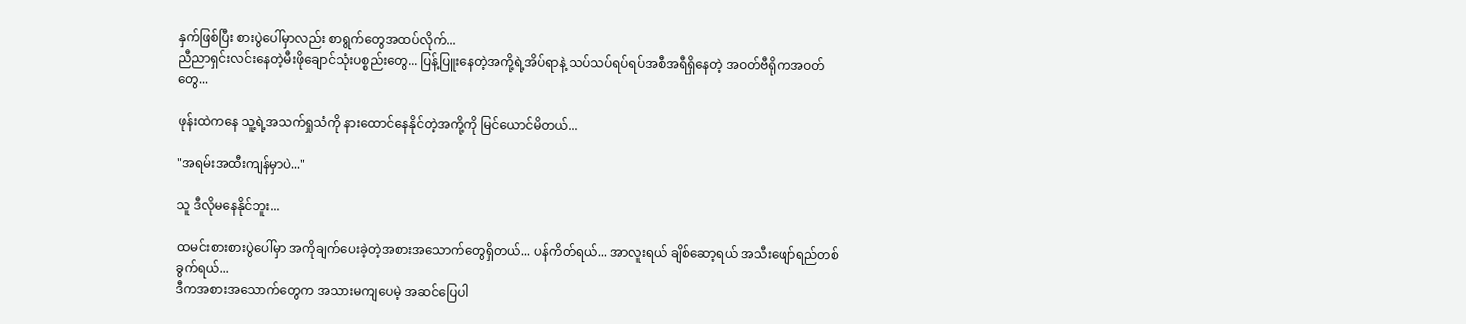နှက်ဖြစ်ပြီး စားပွဲပေါ်မှာလည်း စာရွက်တွေအထပ်လိုက်...
ညီညာရှင်းလင်းနေတဲ့မီးဖိုချောင်သုံးပစ္စည်းတွေ... ပြန့်ပြူးနေတဲ့အကို့ရဲ့အိပ်ရာနဲ့ သပ်သပ်ရပ်ရပ်အစီအရီရှိနေတဲ့ အဝတ်ဗီရိုကအဝတ်တွေ...

ဖုန်းထဲကနေ သူ့ရဲ့အသက်ရှုသံကို နားထောင်နေနိုင်တဲ့အကို့ကို မြင်ယောင်မိတယ်...

"အရမ်းအထီးကျန်မှာပဲ..."

သူ ဒီလိုမနေနိုင်ဘူး...

ထမင်းစားစားပွဲပေါ်မှာ အကိုချက်ပေးခဲ့တဲ့အစားအသောက်တွေရှိတယ်... ပန်ကိတ်ရယ်... အာလူးရယ် ချိစ်ဆော့ရယ် အသီးဖျော်ရည်တစ်ခွက်ရယ်...
ဒီကအစားအသောက်တွေက အသားမကျပေမဲ့ အဆင်ပြေပါ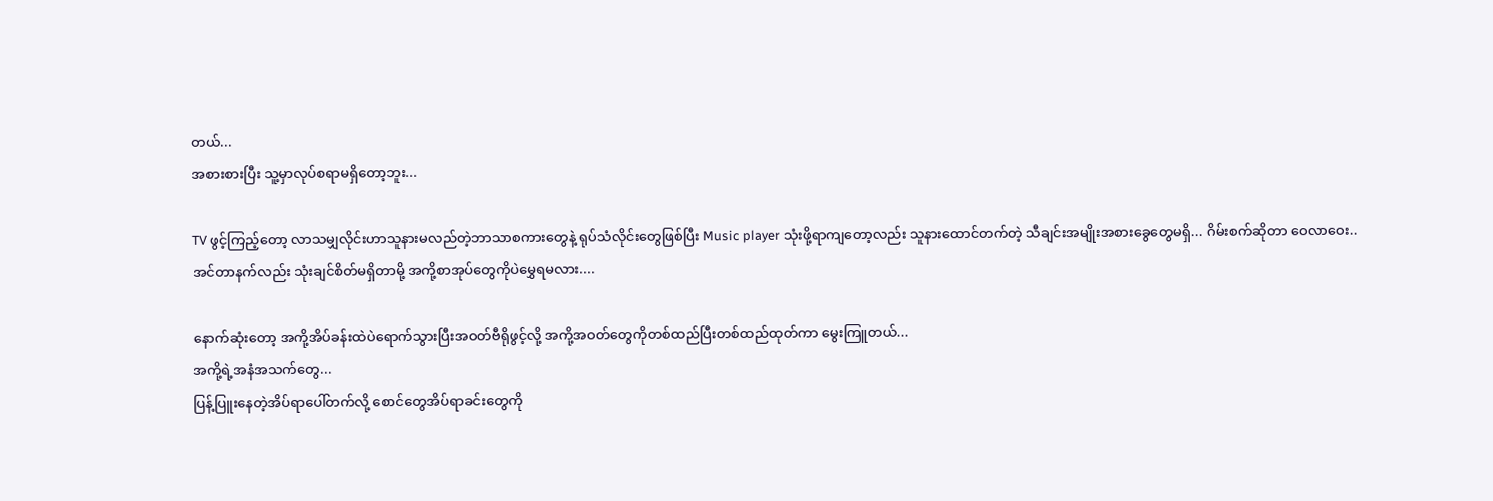တယ်...
အစားစားပြီး သူ့မှာလုပ်စရာမရှိတော့ဘူး...

TV ဖွင့်ကြည့်တော့ လာသမျှလိုင်းဟာသူနားမလည်တဲ့ဘာသာစကားတွေနဲ့ ရုပ်သံလိုင်းတွေဖြစ်ပြီး Music player သုံးဖို့ရာကျတော့လည်း သူနားထောင်တက်တဲ့ သီချင်းအမျိုးအစားခွေတွေမရှိ... ဂိမ်းစက်ဆိုတာ ဝေလာဝေး..
အင်တာနက်လည်း သုံးချင်စိတ်မရှိတာမို့ အကို့စာအုပ်တွေကိုပဲမွှေရမလား....

နောက်ဆုံးတော့ အကို့အိပ်ခန်းထဲပဲရောက်သွားပြီးအဝတ်ဗီရိုဖွင့်လို့ အကို့အဝတ်တွေကိုတစ်ထည်ပြီးတစ်ထည်ထုတ်ကာ မွေးကြူတယ်...
အကို့ရဲ့အနံအသက်တွေ...
ပြန့်ပြူးနေတဲ့အိပ်ရာပေါ်တက်လို့ စောင်တွေအိပ်ရာခင်းတွေကို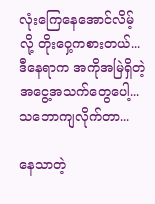လုံးကြေနေအောင်လိမ့်လို့ တိုးဝှေ့ကစားတယ်...
ဒီနေရာက အကိုအမြဲရှိတဲ့အငွေ့အသက်တွေပေါ့...
သဘောကျလိုက်တာ...

နေသာတဲ့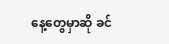နေ့တွေမှာဆို ခင်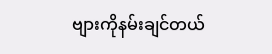ဗျားကိုနမ်းချင်တယ်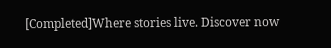[Completed]Where stories live. Discover now